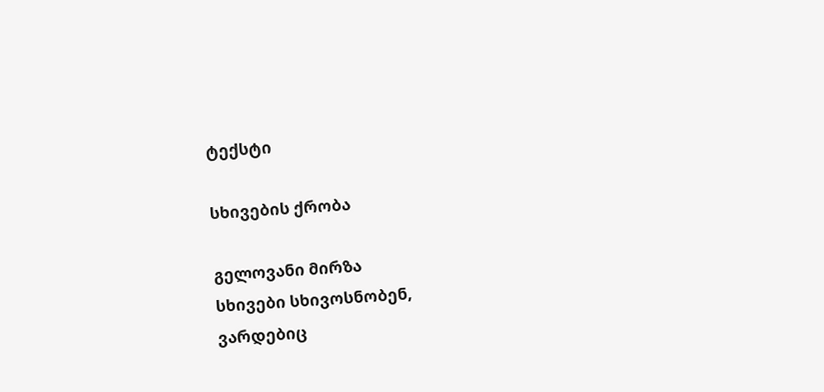ტექსტი

სხივების ქრობა

გელოვანი მირზა
სხივები სხივოსნობენ,
ვარდებიც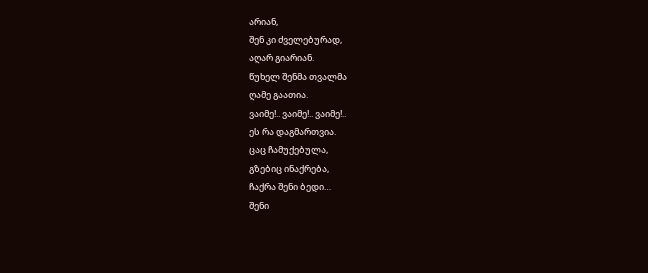არიან,
შენ კი ძველებურად,
აღარ გიარიან.
წუხელ შენმა თვალმა
ღამე გაათია.
ვაიმე!.. ვაიმე!.. ვაიმე!..
ეს რა დაგმართვია.
ცაც ჩამუქებულა,
გზებიც ინაქრება,
ჩაქრა შენი ბედი…
შენი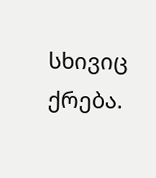სხივიც ქრება.